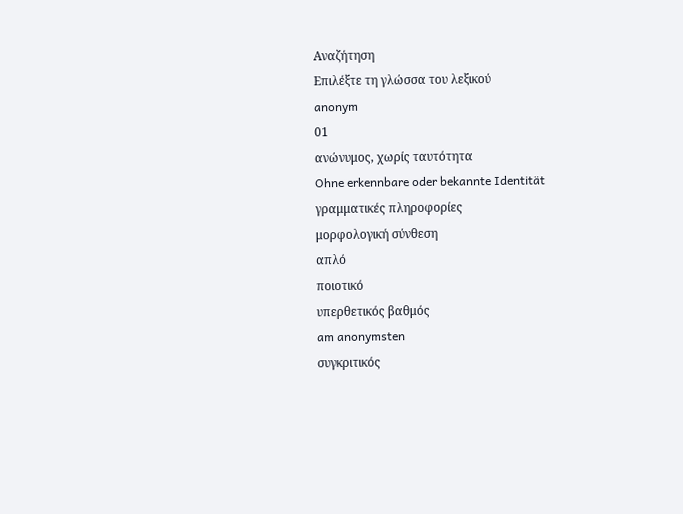Αναζήτηση
Επιλέξτε τη γλώσσα του λεξικού
anonym
01
ανώνυμος, χωρίς ταυτότητα
Ohne erkennbare oder bekannte Identität
γραμματικές πληροφορίες
μορφολογική σύνθεση
απλό
ποιοτικό
υπερθετικός βαθμός
am anonymsten
συγκριτικός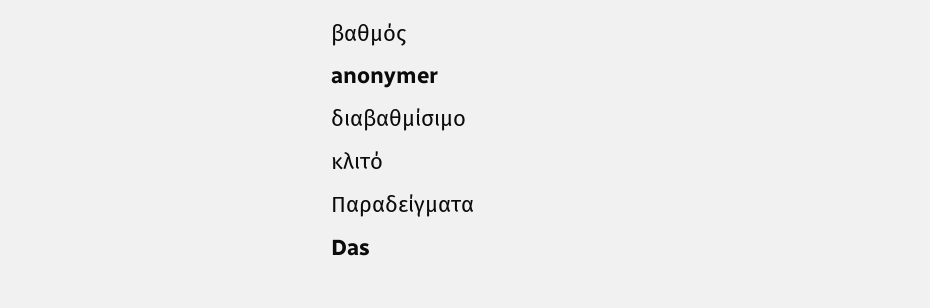βαθμός
anonymer
διαβαθμίσιμο
κλιτό
Παραδείγματα
Das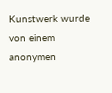Kunstwerk wurde von einem anonymen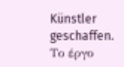Künstler geschaffen.
Το έργο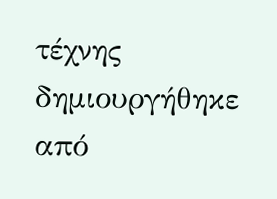τέχνης δημιουργήθηκε από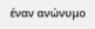έναν ανώνυμο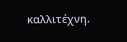καλλιτέχνη.